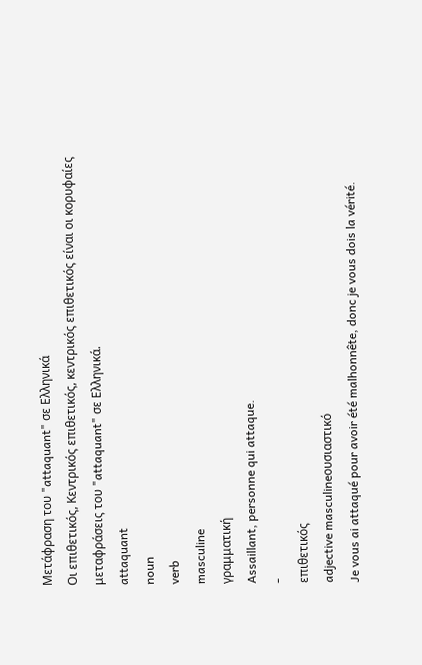Μετάφραση του "attaquant" σε Ελληνικά
Οι επιθετικός, Κεντρικός επιθετικός, κεντρικός επιθετικός είναι οι κορυφαίες μεταφράσεις του "attaquant" σε Ελληνικά.
attaquant
noun
verb
masculine
γραμματική
Assaillant, personne qui attaque.
-
επιθετικός
adjective masculineουσιαστικό
Je vous ai attaqué pour avoir été malhonnête, donc je vous dois la vérité.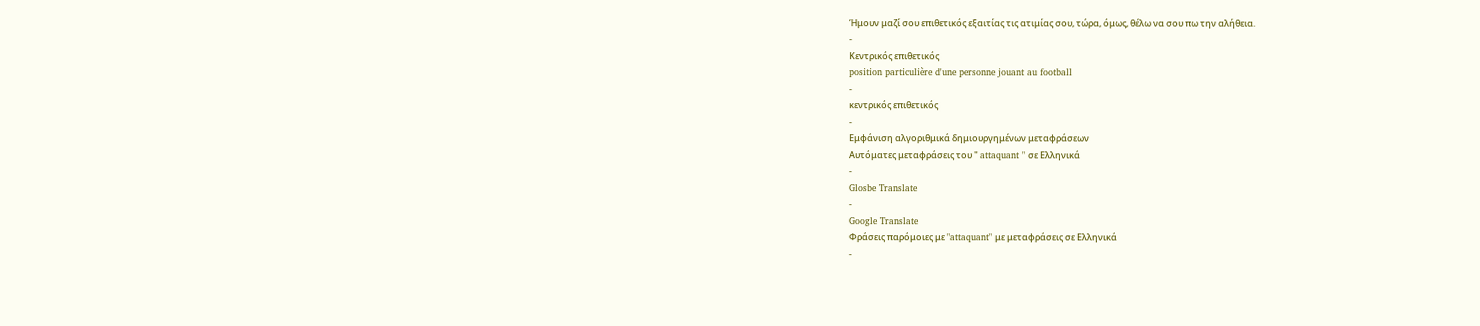Ήμουν μαζί σου επιθετικός εξαιτίας τις ατιμίας σου, τώρα, όμως, θέλω να σου πω την αλήθεια.
-
Κεντρικός επιθετικός
position particulière d'une personne jouant au football
-
κεντρικός επιθετικός
-
Εμφάνιση αλγοριθμικά δημιουργημένων μεταφράσεων
Αυτόματες μεταφράσεις του " attaquant " σε Ελληνικά
-
Glosbe Translate
-
Google Translate
Φράσεις παρόμοιες με "attaquant" με μεταφράσεις σε Ελληνικά
-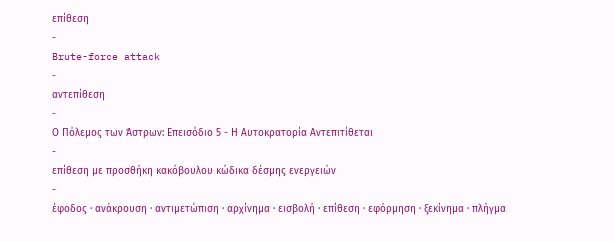επίθεση
-
Brute-force attack
-
αντεπίθεση
-
Ο Πόλεμος των Άστρων: Επεισόδιο 5 - Η Αυτοκρατορία Αντεπιτίθεται
-
επίθεση με προσθήκη κακόβουλου κώδικα δέσμης ενεργειών
-
έφοδος · ανάκρουση · αντιμετώπιση · αρχίνημα · εισβολή · επίθεση · εφόρμηση · ξεκίνημα · πλήγμα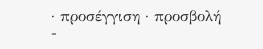· προσέγγιση · προσβολή
-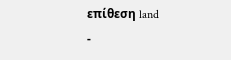επίθεση land
-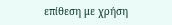επίθεση με χρήση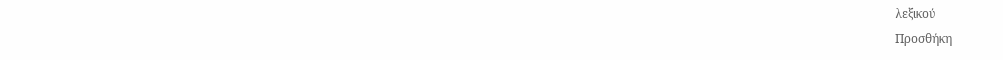λεξικού
Προσθήκη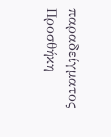παραδείγματος
Προσθήκη